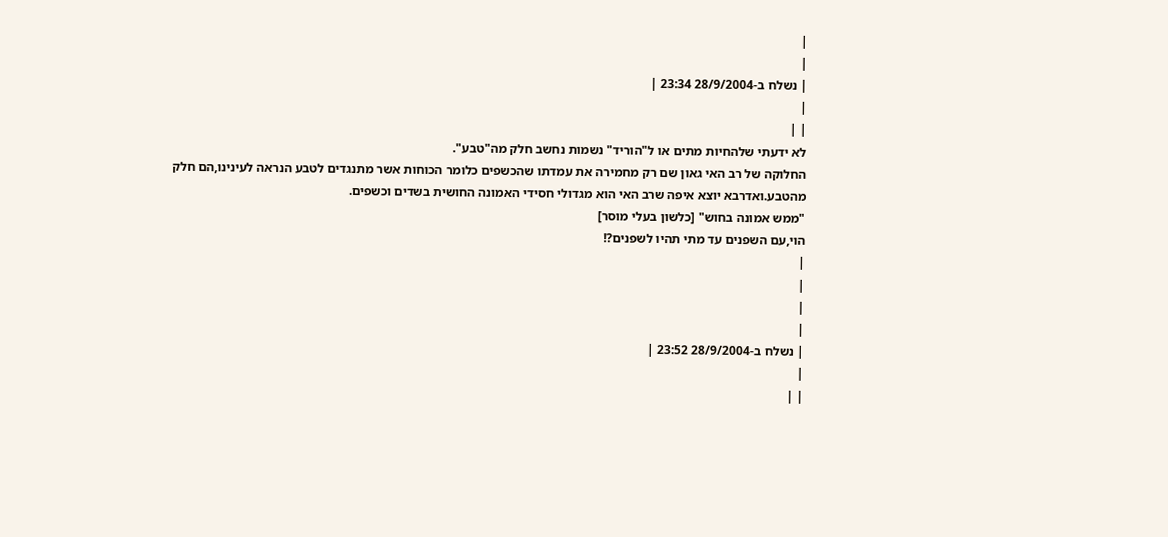|
|
| נשלח ב-28/9/2004 23:34 |
|
| |
לא ידעתי שלהחיות מתים או ל"הוריד" נשמות נחשב חלק מה"טבע".
החלוקה של רב האי גאון שם רק מחמירה את עמדתו שהכשפים כלומר הכוחות אשר מתנגדים לטבע הנראה לעינינו,הם חלק מהטבע.ואדרבא יוצא איפה שרב האי הוא מגדולי חסידי האמונה החושית בשדים וכשפים.
"ממש אמונה בחוש" [כלשון בעלי מוסר]
הוי,עם השפנים עד מתי תהיו לשפנים?!
|
|
|
|
| נשלח ב-28/9/2004 23:52 |
|
| |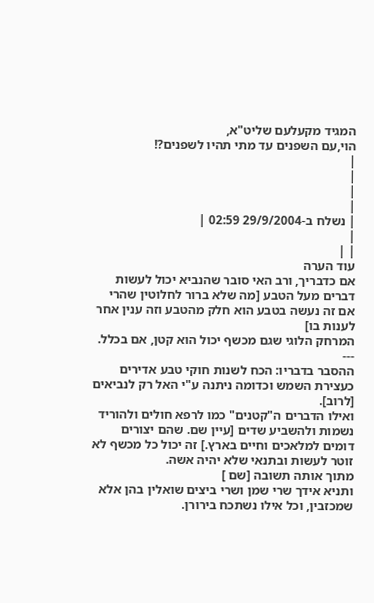המגיד מקעלעם שליט"א,
הוי,עם השפנים עד מתי תהיו לשפנים?!
|
|
|
|
| נשלח ב-29/9/2004 02:59 |
|
| |
עוד הערה
אם כדבריך, ורב האי סובר שהנביא יכול לעשות דברים מעל הטבע [מה שלא ברור לחלוטין שהרי אם זה נעשה בטבע הוא חלק מהטבע וזה ענין אחר לענות בו]
המרחק הלוגי שגם מכשף יכול הוא קטן, אם בכלל.
---
ההסבר בדבריו: הכח לשנות חוקי טבע אדירים כעצירת השמש וכדומה ניתנה ע"י האל רק לנביאים [לרוב].
ואילו הדברים ה"קטנים" כמו לרפא חולים ולהוריד נשמות ולהשביע שדים [עיין שם. שהם יצורים דומים למלאכים וחיים בארץ.] זה יכול כל מכשף לא זוטר לעשות ובתנאי שלא יהיה אשה.
מתוך אותה תשובה [שם ]
ותניא אידך שרי שמן ושרי ביצים שואלין בהן אלא שמכזבין, וכל אילו נשתכח בירורן.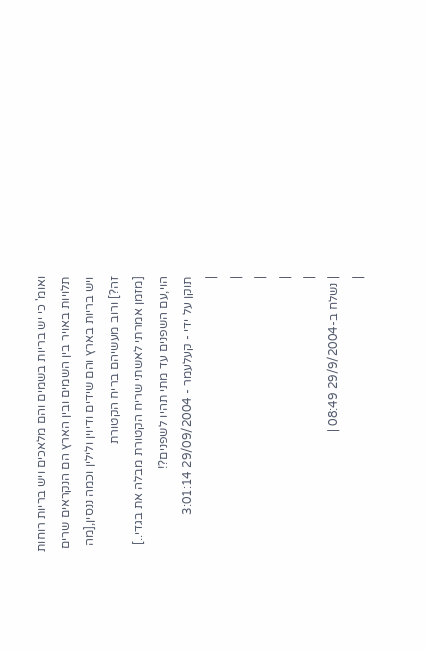ואומ' כי יש בריות בשמים והם מלאכים ויש בריות רוחות תלויות באויר בין השמים ובין הארץ הם הנקראים שרים ויש בריות בארץ והם שידים ודיוין ולילין וכמה ננסין,[מה זה?] ורוב מעשיהם בריח הקטורת
[מזמן אמרתי לאשתי שריח הקטורת מבלה את בגדי..]
הוי,עם השפנים עד מתי תהיו לשפנים?!
תוקן על ידי - קעלעמר - 29/09/2004 3:01:14
|
|
|
|
|
| נשלח ב-29/9/2004 08:49 |
|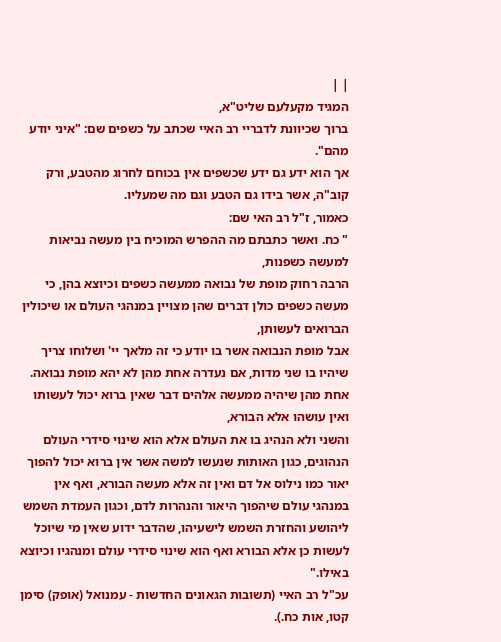| |
המגיד מקעלעם שליט"א,
ברוך שכיוונת לדבריי רב האיי שכתב על כשפים שם: "איני יודע מהם".
אך הוא ידע גם ידע שכשפים אין בכוחם לחרוג מהטבע, ורק קוב"ה, אשר בידו גם הטבע וגם מה שמעליו.
כאמור, ז"ל רב האי שם:
" כח. ואשר כתבתם מה ההפרש המוכיח בין מעשה נביאות למעשה כשפנות,
הרבה רחוק מופת של נבואה ממעשה כשפים וכיוצא בהן, כי מעשה כשפים כולן דברים שהן מצויין במנהגי העולם או שיכולין הברואים לעשותן,
אבל מופת הנבואה אשר בו יודע כי זה מלאך יי' ושלוחו צריך שיהיו בו שני מדות, אם נעדרה אחת מהן לא יהא מופת נבואה.
אחת מהן שיהיה ממעשה אלהים דבר שאין ברוא יכול לעשותו ואין עושהו אלא הבורא,
והשני ולא הנהיג בו את העולם אלא הוא שינוי סידרי העולם הנהוגים, כגון האותות שנעשו למשה אשר אין ברוא יכול להפוך יאור כמו נילוס אל דם ואין זה אלא מעשה הבורא, ואף אין במנהגי עולם שיהפוך היאור והנהרות לדם, וכגון העמדת השמש ליהושע והחזרת השמש לישעיהו, שהדבר ידוע שאין מי שיוכל לעשות כן אלא הבורא ואף הוא שינוי סידרי עולם ומנהגיו וכיוצא באילו."
עכ"ל רב האיי (תשובות הגאונים החדשות - עמנואל (אופק) סימן קטו, אות כח.).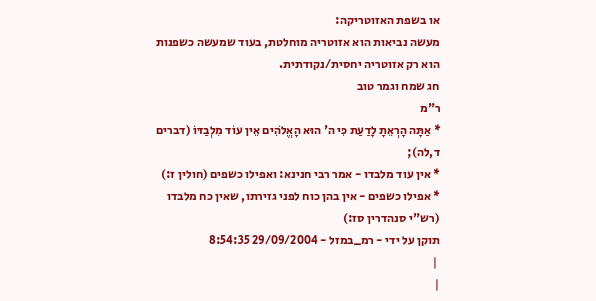או בשפת האזוטריקה:
מעשה נביאות הוא אזוטריה מוחלטת, בעוד שמעשה כשפנות הוא רק אזוטריה יחסית/נקודתית.
חג שמח וגמר טוב
ר"מ
* אַתָּה הָרְאֵתָ לָדַעַת כִּי ה' הוּא הָאֱלֹהִים אֵין עוֹד מִלְבַדּוֹ (דברים ד,לה);
* אין עוד מלבדו - אמר רבי חנינא: ואפילו כשפים (חולין ז:)
* אפילו כשפים - אין בהן כוח לפני גזירתו, שאין כח מלבדו (רש"י סנהדרין סז:)
תוקן על ידי - רמ_במזל - 29/09/2004 8:54:35
 |
|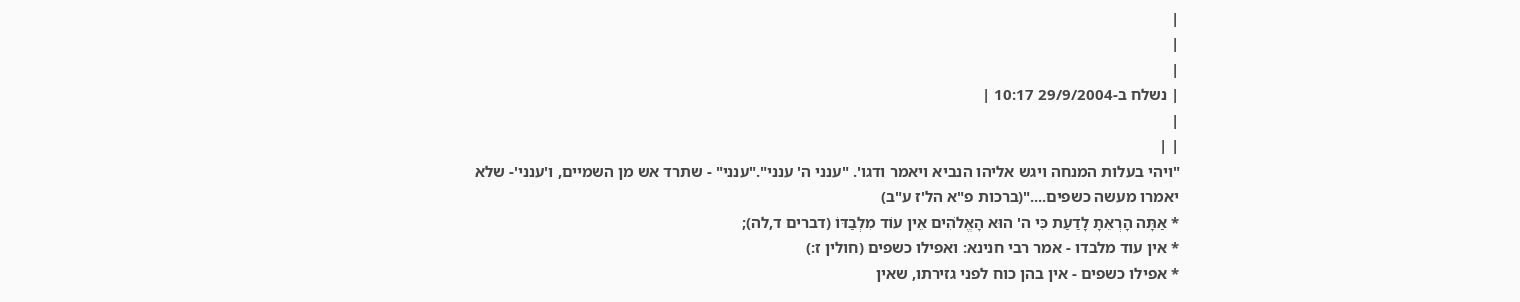|
|
|
| נשלח ב-29/9/2004 10:17 |
|
| |
"ויהי בעלות המנחה ויגש אליהו הנביא ויאמר ודגו'. "ענני ה' ענני"."ענני" - שתרד אש מן השמיים, ו'ענני'- שלא יאמרו מעשה כשפים...."(ברכות פ"א הל'ז ע"ב)
* אַתָּה הָרְאֵתָ לָדַעַת כִּי ה' הוּא הָאֱלֹהִים אֵין עוֹד מִלְבַדּוֹ (דברים ד,לה);
* אין עוד מלבדו - אמר רבי חנינא: ואפילו כשפים (חולין ז:)
* אפילו כשפים - אין בהן כוח לפני גזירתו, שאין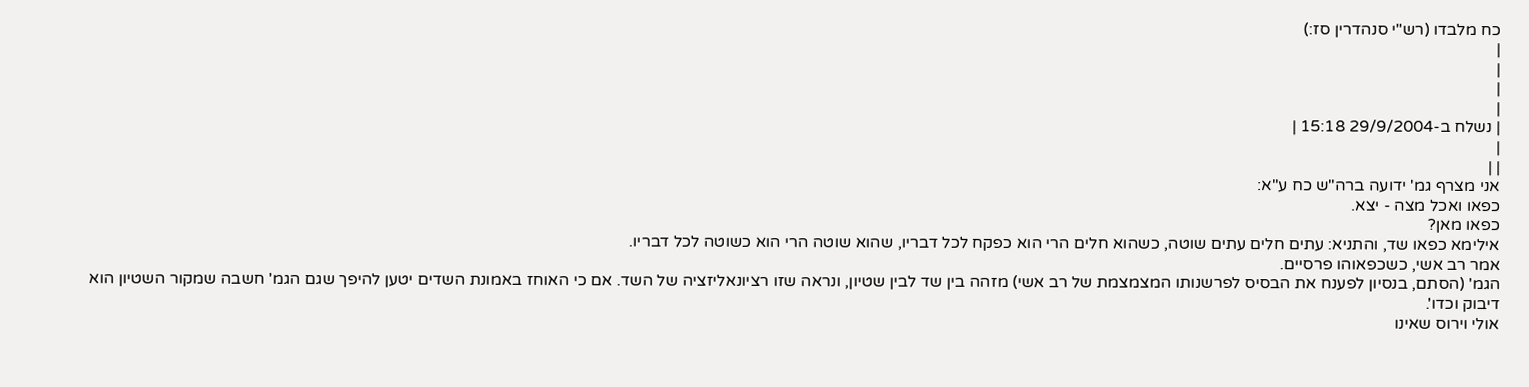כח מלבדו (רש"י סנהדרין סז:)
|
|
|
|
| נשלח ב-29/9/2004 15:18 |
|
| |
אני מצרף גמ' ידועה ברה"ש כח ע"א:
כפאו ואכל מצה - יצא.
כפאו מאן?
אילימא כפאו שד, והתניא: עתים חלים עתים שוטה, כשהוא חלים הרי הוא כפקח לכל דבריו, שהוא שוטה הרי הוא כשוטה לכל דבריו.
אמר רב אשי, כשכפאוהו פרסיים.
הגמ' (הסתם, בנסיון לפענח את הבסיס לפרשנותו המצמצמת של רב אשי) מזהה בין שד לבין שטיון, ונראה שזו רציונאליזציה של השד. אם כי האוחז באמונת השדים יטען להיפך שגם הגמ' חשבה שמקור השטיון הוא דיבוק וכדו'.
אולי וירוס שאינו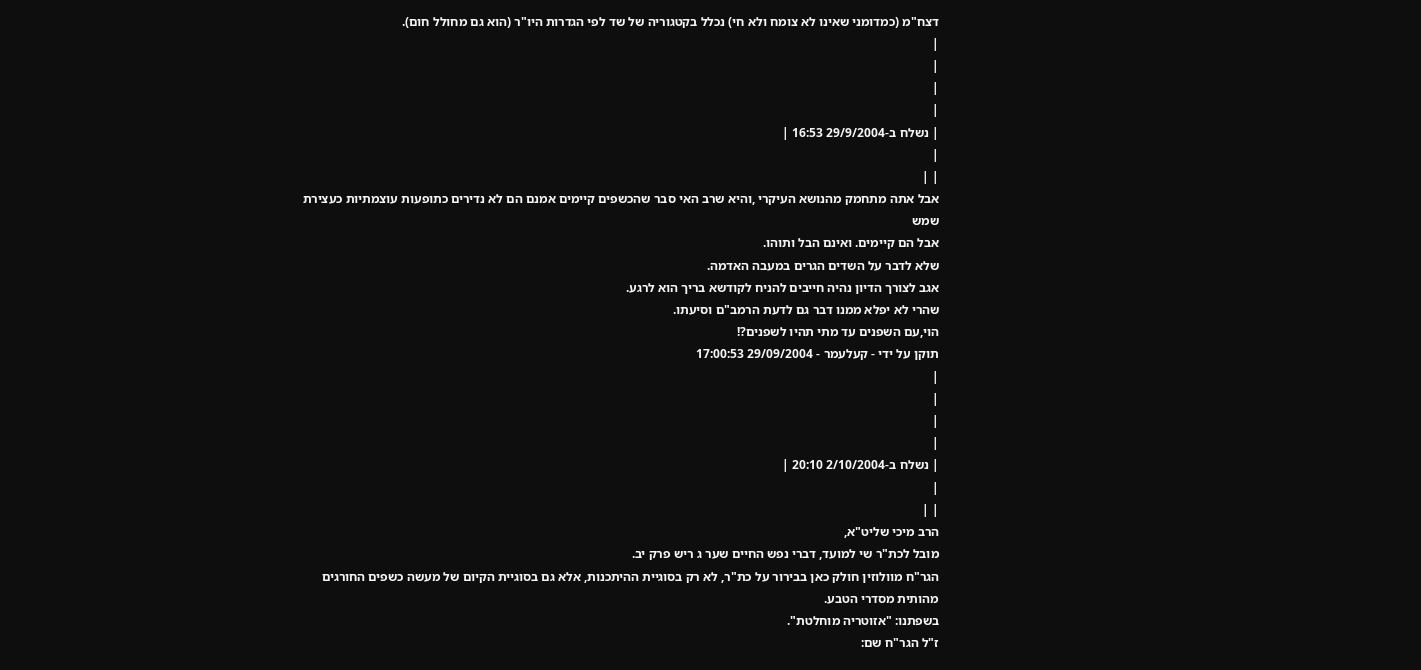דצח"מ (כמדומני שאינו לא צומח ולא חי) נכלל בקטגוריה של שד לפי הגדרות היו"ר (הוא גם מחולל חום).
|
|
|
|
| נשלח ב-29/9/2004 16:53 |
|
| |
אבל אתה מתחמק מהנושא העיקרי ,והיא שרב האי סבר שהכשפים קיימים אמנם הם לא נדירים כתופעות עוצמתיות כעצירת שמש
אבל הם קיימים. ואינם הבל ותוהו.
שלא לדבר על השדים הגרים במעבה האדמה.
אגב לצורך הדיון נהיה חייבים להניח לקודשא בריך הוא לרגע.
שהרי לא יפלא ממנו דבר גם לדעת הרמב"ם וסיעתו.
הוי,עם השפנים עד מתי תהיו לשפנים?!
תוקן על ידי - קעלעמר - 29/09/2004 17:00:53
|
|
|
|
| נשלח ב-2/10/2004 20:10 |
|
| |
הרב מיכי שליט"א,
מובל לכת"ר שי למועד, דברי נפש החיים שער ג ריש פרק יב.
הגר"ח מוולוזין חולק כאן בבירור על כת"ר, לא רק בסוגיית ההיתכנות, אלא גם בסוגיית הקיום של מעשה כשפים החורגים מהותית מסדרי הטבע.
בשפתנו: "אזוטריה מוחלטת".
ז"ל הגר"ח שם: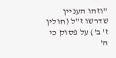"וזהו העניין שדרשו ז"ל (חולין ז' ב') על פסוק כי ה'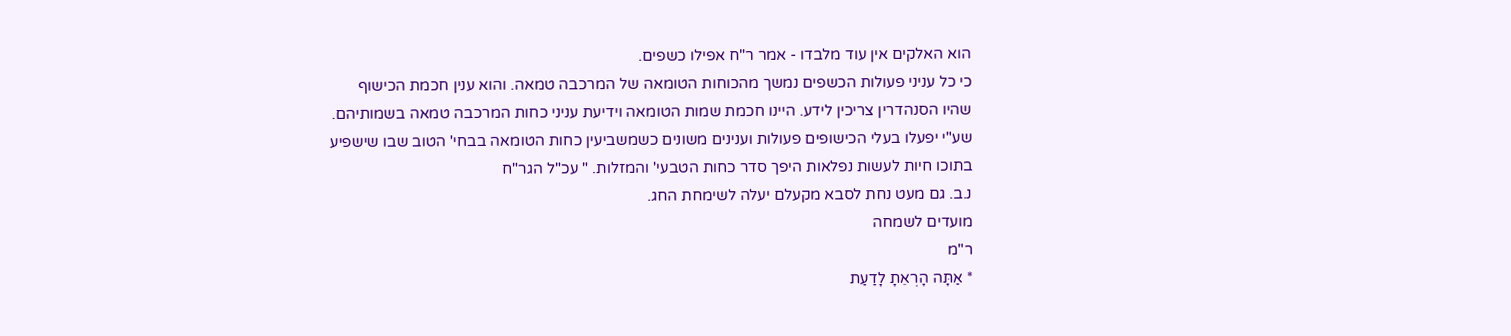הוא האלקים אין עוד מלבדו - אמר ר"ח אפילו כשפים.
כי כל עניני פעולות הכשפים נמשך מהכוחות הטומאה של המרכבה טמאה. והוא ענין חכמת הכישוף שהיו הסנהדרין צריכין לידע. היינו חכמת שמות הטומאה וידיעת עניני כחות המרכבה טמאה בשמותיהם. שע"י יפעלו בעלי הכישופים פעולות וענינים משונים כשמשביעין כחות הטומאה בבחי' הטוב שבו שישפיע בתוכו חיות לעשות נפלאות היפך סדר כחות הטבעי' והמזלות. " עכ"ל הגר"ח
נ.ב. גם מעט נחת לסבא מקעלם יעלה לשימחת החג.
מועדים לשמחה
ר"מ
* אַתָּה הָרְאֵתָ לָדַעַת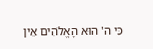כִּי ה' הוּא הָאֱלֹהִים אֵין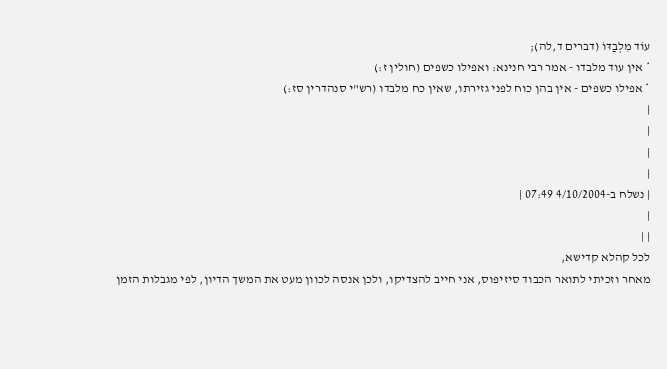עוֹד מִלְבַדּוֹ (דברים ד,לה);
* אין עוד מלבדו - אמר רבי חנינא: ואפילו כשפים (חולין ז:)
* אפילו כשפים - אין בהן כוח לפני גזירתו, שאין כח מלבדו (רש"י סנהדרין סז:)
|
|
|
|
| נשלח ב-4/10/2004 07:49 |
|
| |
לכל קהלא קדישא,
מאחר וזכיתי לתואר הכבוד סיזיפוס, אני חייב להצדיקו, ולכן אנסה לכוון מעט את המשך הדיון, לפי מגבלות הזמן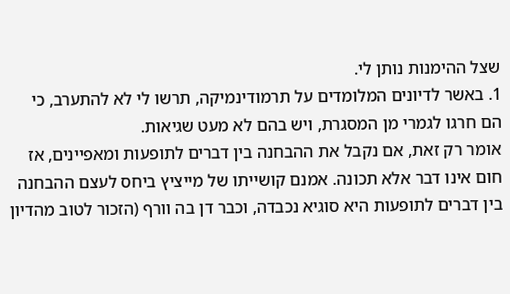שצל ההימנות נותן לי.
1. באשר לדיונים המלומדים על תרמודינמיקה, תרשו לי לא להתערב, כי הם חרגו לגמרי מן המסגרת, ויש בהם לא מעט שגיאות.
אומר רק זאת, אם נקבל את ההבחנה בין דברים לתופעות ומאפיינים, אז חום אינו דבר אלא תכונה. אמנם קושייתו של מייציץ ביחס לעצם ההבחנה בין דברים לתופעות היא סוגיא נכבדה, וכבר דן בה וורף (הזכור לטוב מהדיון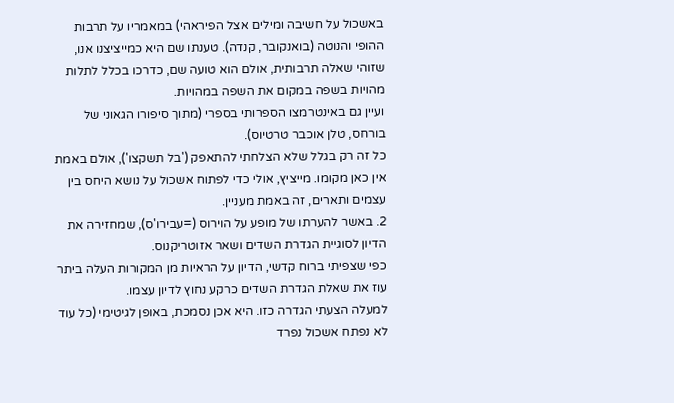באשכול על חשיבה ומילים אצל הפיראהי) במאמריו על תרבות ההופי והנוטה (בואנקובר, קנדה). טענתו שם היא כמייציצנו אנו, שזוהי שאלה תרבותית, אולם הוא טועה שם, כדרכו בכלל לתלות מהויות בשפה במקום את השפה במהויות.
ועיין גם באינטרמצו הספרותי בספרי (מתוך סיפורו הגאוני של בורחס, טלן אוכבר טרטיוס).
כל זה רק בגלל שלא הצלחתי להתאפק ('בל תשקצו'), אולם באמת אין כאן מקומו. מייציץ, אולי כדי לפתוח אשכול על נושא היחס בין עצמים ותארים, זה באמת מעניין.
2. באשר להערתו של מופע על הוירוס (=עבירו'ס), שמחזירה את הדיון לסוגיית הגדרת השדים ושאר אזוטריקנוס.
כפי שצפיתי ברוח קדשי, הדיון על הראיות מן המקורות העלה ביתר עוז את שאלת הגדרת השדים כרקע נחוץ לדיון עצמו.
למעלה הצעתי הגדרה כזו. היא אכן נסמכת, באופן לגיטימי (כל עוד לא נפתח אשכול נפרד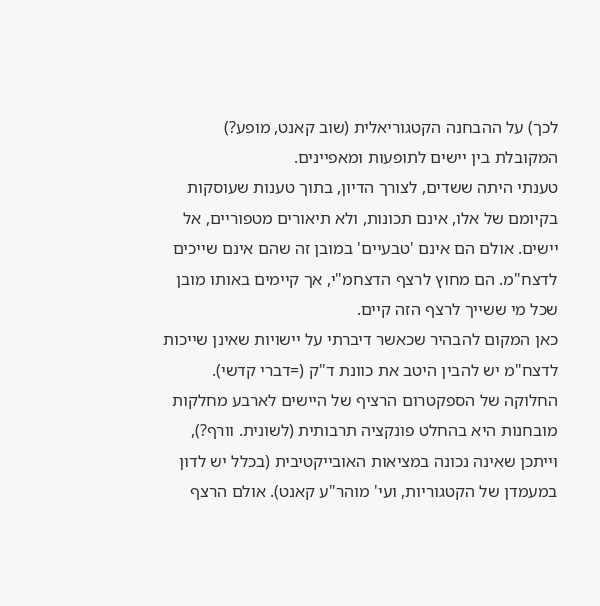לכך) על ההבחנה הקטגוריאלית (שוב קאנט, מופע?) המקובלת בין יישים לתופעות ומאפיינים.
טענתי היתה ששדים, לצורך הדיון, בתוך טענות שעוסקות בקיומם של אלו, אינם תכונות, ולא תיאורים מטפוריים, אל יישים. אולם הם אינם 'טבעיים' במובן זה שהם אינם שייכים לדצח"מ. הם מחוץ לרצף הדצחמ"י, אך קיימים באותו מובן שכל מי ששייך לרצף הזה קיים.
כאן המקום להבהיר שכאשר דיברתי על יישויות שאינן שייכות לדצח"מ יש להבין היטב את כוונת ד"ק (=דברי קדשי). החלוקה של הספקטרום הרציף של היישים לארבע מחלקות מובחנות היא בהחלט פונקציה תרבותית (לשונית. וורף?), וייתכן שאינה נכונה במציאות האובייקטיבית (בכלל יש לדון במעמדן של הקטגוריות, ועי' מוהר"ע קאנט). אולם הרצף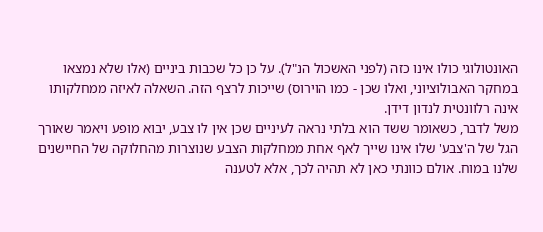האונטולוגי כולו אינו כזה (לפני האשכול הנ"ל). על כן כל שכבות ביניים (אלו שלא נמצאו במחקר האבולוציוני, ואלו שכן - כמו הוירוס) שייכות לרצף הזה. השאלה לאיזה ממחלקותו אינה רלוונטית לנדון דידן.
משל לדבר, כשאומר ששד הוא בלתי נראה לעיניים שכן אין לו צבע, יבוא מופע ויאמר שאורך הגל של ה'צבע' שלו אינו שייך לאף אחת ממחלקות הצבע שנוצרות מהחלוקה של החיישנים שלנו במוח. אולם כוונתי כאן לא תהיה לכך, אלא לטענה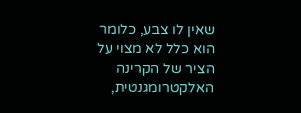שאין לו צבע, כלומר הוא כלל לא מצוי על הציר של הקרינה האלקטרומגנטית,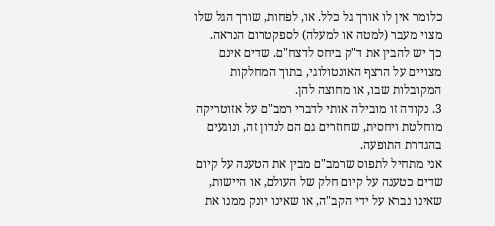כלומר אין לו אורך גל כלל. או, לפחות, שורך הגל שלו מצוי מעבר (למטה או למעלה) לספקטרום הנראה.
כך יש להבין את ד"ק ביחס לדצח"ם. שדים אינם מצויים על הרצף האונטולוגי, בתוך המחלקות המקובלות שבו, או מחוצה להן.
3. נקודה זו מובילה אותי לדברי רמב"ם על אזוטריקה מוחלטת ויחסית, שחוזרים גם הם לנדון זה, ונוגעים בהגדרת התופעה.
אני מתחיל לתפוס שרמב"ם מבין את הטענה על קיום שדים כטענה על קיום חלק של העולם, או היישות, שאינו נברא על ידי הקב"ה, או שאינו יונק ממנו את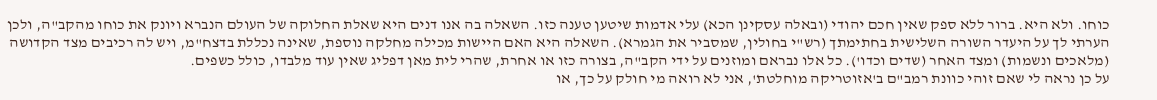כוחו. ולא היא. ברור ללא ספק שאין חכם יהודי (ובאלה עסקינן הכא) עלי אדמות שיטען טענה כזו. השאלה בה אנו דנים היא שאלת החלוקה של העולם הנברא ויונק את כוחו מהקב"ה, ולכן הערתי לך על היעדר השורה השלישית בחתימתך (רש"י בחולין, שמסביר את הגמרא). השאלה היא האם היישות מכילה מחלקה נוספת, שאינה נכללת בדצח"מ, ויש לה רכיבים מצד הקדושה (מלאכים ונשמות) ומצד האחר (שדים וכדו'). כל אלו נבראם ומוזנים על ידי הקב"ה, בצורה כזו או אחרת, שהרי לית מאן דפליג שאין עוד מלבדו, כולל כשפים.
על כן נראה לי שאם זוהי כוונת רמב"ם ב'אזוטריקה מוחלטת', אני לא רואה מי חולק על כך, או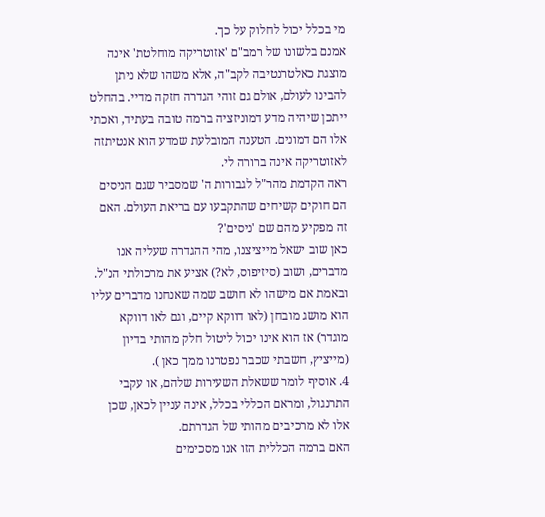מי בכלל יכול לחלוק על כך.
אמנם בלשונו של רמב"ם 'אזוטריקה מוחלטת' אינה מוצגת כאלטרנטיבה לקב"ה, אלא משהו שלא ניתן להבינו לעולם, אולם גם זוהי הגדרה חזקה מדיי. בהחלט ייתכן שיהיה מדע דמוניזציה ברמה טובה בעתיד, ואכתי אלו הם דמונים. הטענה המובלעת שמדע הוא אנטיתזה לאזוטריקה אינה ברורה לי.
ראה הקדמת מהר"ל לגבורות ה' שמסביר שגם הניסים הם חוקים קשיחים שהתקבעו עם בריאת העולם. האם זה מפקיע מהם שם 'ניסים'?
כאן שוב ישאל מייציצנו, מהי ההגדרה שעליה אנו מדברים, ושוב (סיזיפוס, לא?) אציע את מרכולתי הנ"ל.
ובאמת אם מישהו לא חושב שמה שאנחנו מדברים עליו הוא מושג מובחן (לאו דווקא קיים, וגם לאו דווקא מוגדר) אז הוא אינו יכול ליטול חלק מהותי בדיון (מייציץ, חשבתי שכבר נפטרנו ממך כאן ).
4. אוסיף לומר ששאלת השעירות שלהם, או עקבי התרנגול, ומראם הכללי בכלל, אינה עניין לכאן, שכן אלו לא מרכיבים מהותי של הגדרתם.
האם ברמה הכללית הזו אנו מסכימים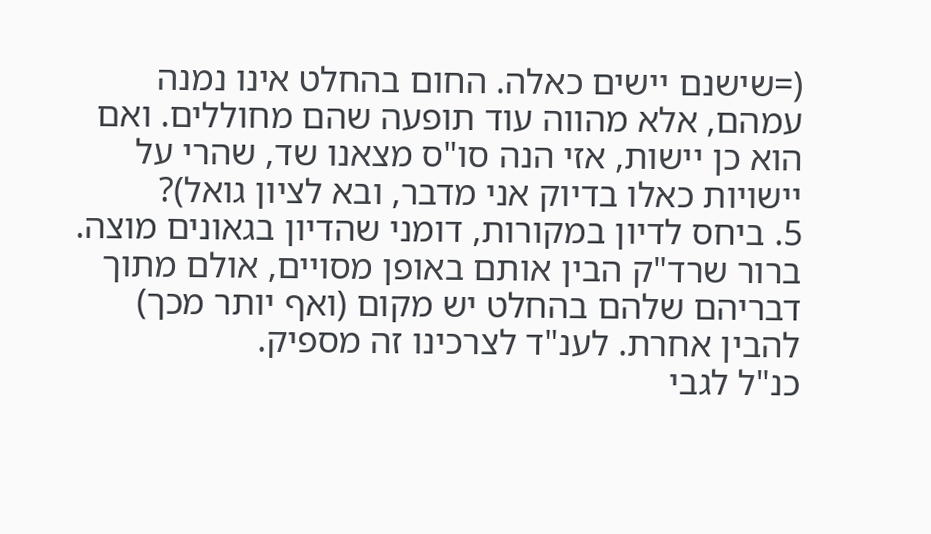(=שישנם יישים כאלה. החום בהחלט אינו נמנה עמהם, אלא מהווה עוד תופעה שהם מחוללים. ואם הוא כן יישות, אזי הנה סו"ס מצאנו שד, שהרי על יישויות כאלו בדיוק אני מדבר, ובא לציון גואל)?
5. ביחס לדיון במקורות, דומני שהדיון בגאונים מוצה. ברור שרד"ק הבין אותם באופן מסויים, אולם מתוך דבריהם שלהם בהחלט יש מקום (ואף יותר מכך) להבין אחרת. לענ"ד לצרכינו זה מספיק.
כנ"ל לגבי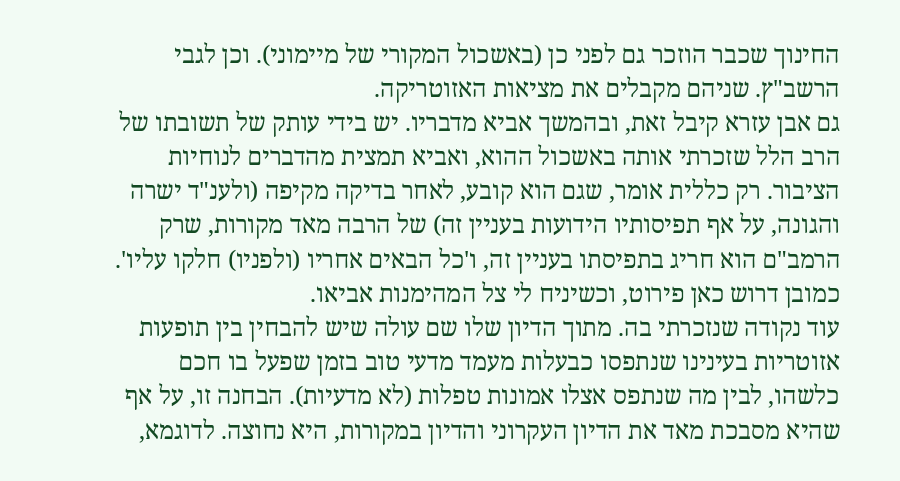החינוך שכבר הוזכר גם לפני כן (באשכול המקורי של מיימוני). וכן לגבי הרשב"ץ. שניהם מקבלים את מציאות האזוטריקה.
גם אבן עזרא קיבל זאת, ובהמשך אביא מדבריו. יש בידי עותק של תשובתו של הרב הלל שזכרתי אותה באשכול ההוא, ואביא תמצית מהדברים לנוחיות הציבור. רק כללית אומר, שגם הוא קובע, לאחר בדיקה מקיפה (ולענ"ד ישרה והגונה, על אף תפיסותיו הידועות בעניין זה) של הרבה מאד מקורות, שרק הרמב"ם הוא חריג בתפיסתו בעניין זה, ו'כל הבאים אחריו (ולפניו) חלקו עליו'.
כמובן דרוש כאן פירוט, וכשיניח לי צל המהימנות אביאו.
עוד נקודה שנזכרתי בה. מתוך הדיון שלו שם עולה שיש להבחין בין תופעות אזוטריות בעינינו שנתפסו כבעלות מעמד מדעי טוב בזמן שפעל בו חכם כלשהו, לבין מה שנתפס אצלו אמונות טפלות (לא מדעיות). הבחנה זו, על אף שהיא מסבכת מאד את הדיון העקרוני והדיון במקורות, היא נחוצה. לדוגמא,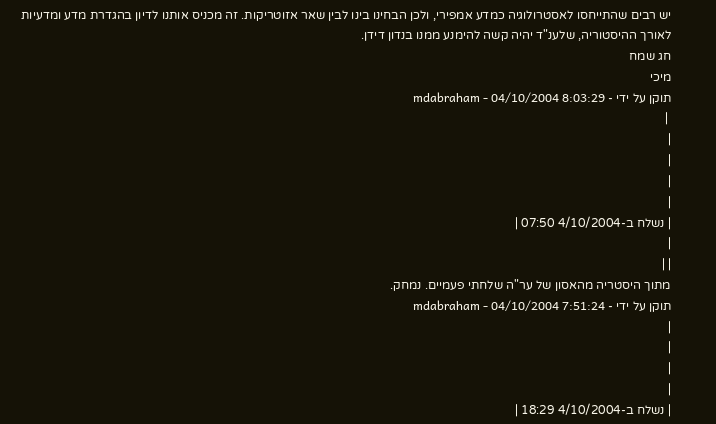יש רבים שהתייחסו לאסטרולוגיה כמדע אמפירי, ולכן הבחינו בינו לבין שאר אזוטריקות. זה מכניס אותנו לדיון בהגדרת מדע ומדעיות לאורך ההיסטוריה, שלענ"ד יהיה קשה להימנע ממנו בנדון דידן.
חג שמח
מיכי
תוקן על ידי - mdabraham - 04/10/2004 8:03:29
 |
|
|
|
|
| נשלח ב-4/10/2004 07:50 |
|
| |
מתוך היסטריה מהאסון של ער"ה שלחתי פעמיים. נמחק.
תוקן על ידי - mdabraham - 04/10/2004 7:51:24
|
|
|
|
| נשלח ב-4/10/2004 18:29 |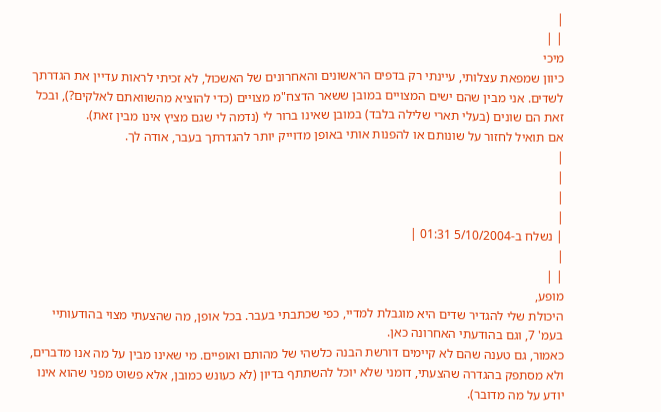|
| |
מיכי
כיוון שמפאת עצלותי, עיינתי רק בדפים הראשונים והאחרונים של האשכול, לא זכיתי לראות עדיין את הגדרתך לשדים. אני מבין שהם ישים המצויים במובן ששאר הדצח"מ מצויים (כדי להוציא מהשוואתם לאלקים?), ובכל זאת הם שונים (בעלי תארי שלילה בלבד) במובן שאינו ברור לי (נדמה לי שגם מציץ אינו מבין זאת).
אם תואיל לחזור על שונותם או להפנות אותי באופן מדוייק יותר להגדרתך בעבר, אודה לך.
|
|
|
|
| נשלח ב-5/10/2004 01:31 |
|
| |
מופע,
היכולת שלי להגדיר שדים היא מוגבלת למדיי, כפי שכתבתי בעבר. בכל אופן, מה שהצעתי מצוי בהודעותיי בעמ' 7, וגם בהודעתי האחרונה כאן.
כאמור, גם טענה שהם לא קיימים דורשת הבנה כלשהי של מהותם ואופיים. מי שאינו מבין על מה אנו מדברים, ולא מסתפק בהגדרה שהצעתי, דומני שלא יוכל להשתתף בדיון (לא כעונש כמובן, אלא פשוט מפני שהוא אינו יודע על מה מדובר).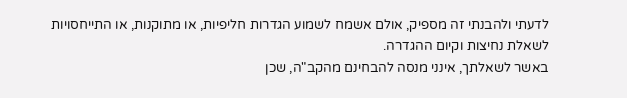לדעתי ולהבנתי זה מספיק, אולם אשמח לשמוע הגדרות חליפיות, או מתוקנות, או התייחסויות לשאלת נחיצות וקיום ההגדרה.
באשר לשאלתך, אינני מנסה להבחינם מהקב"ה, שכן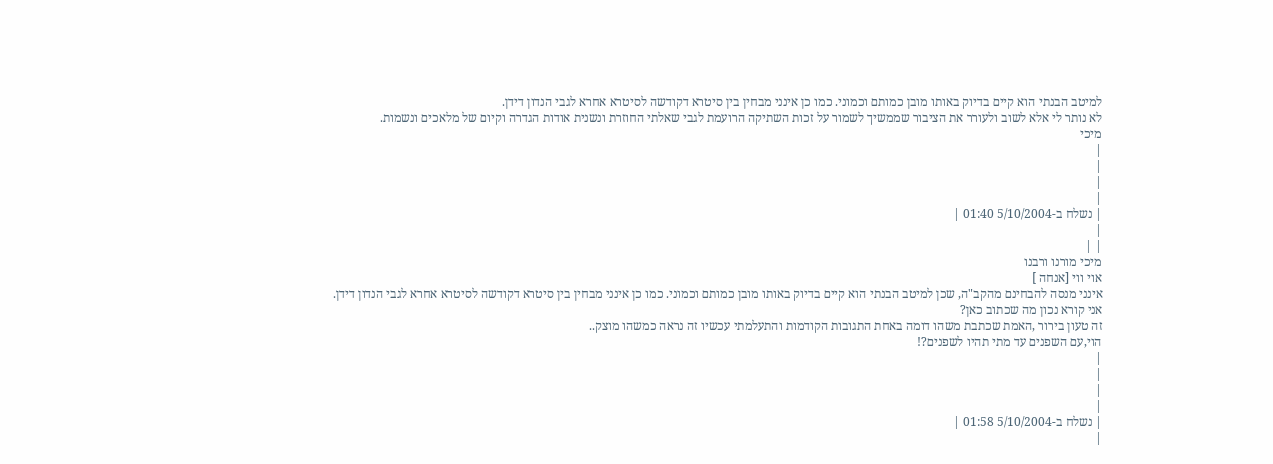למיטב הבנתי הוא קיים בדיוק באותו מובן כמותם וכמוני. כמו כן אינני מבחין בין סיטרא דקודשה לסיטרא אחרא לגבי הנדון דידן.
לא נותר לי אלא לשוב ולעורר את הציבור שממשיך לשמור על זכות השתיקה הרועמת לגבי שאלתי החוזרת ונשנית אודות הגדרה וקיום של מלאכים ונשמות.
מיכי
|
|
|
|
| נשלח ב-5/10/2004 01:40 |
|
| |
מיכי מורנו ורבנו
אוי ווי [אנחה ]
אינני מנסה להבחינם מהקב"ה, שכן למיטב הבנתי הוא קיים בדיוק באותו מובן כמותם וכמוני. כמו כן אינני מבחין בין סיטרא דקודשה לסיטרא אחרא לגבי הנדון דידן.
אני קורא נכון מה שכתוב כאן?
זה טעון בירור ,האמת שכתבת משהו דומה באחת התגובות הקודמות והתעלמתי עכשיו זה נראה כמשהו מוצק..
הוי,עם השפנים עד מתי תהיו לשפנים?!
|
|
|
|
| נשלח ב-5/10/2004 01:58 |
|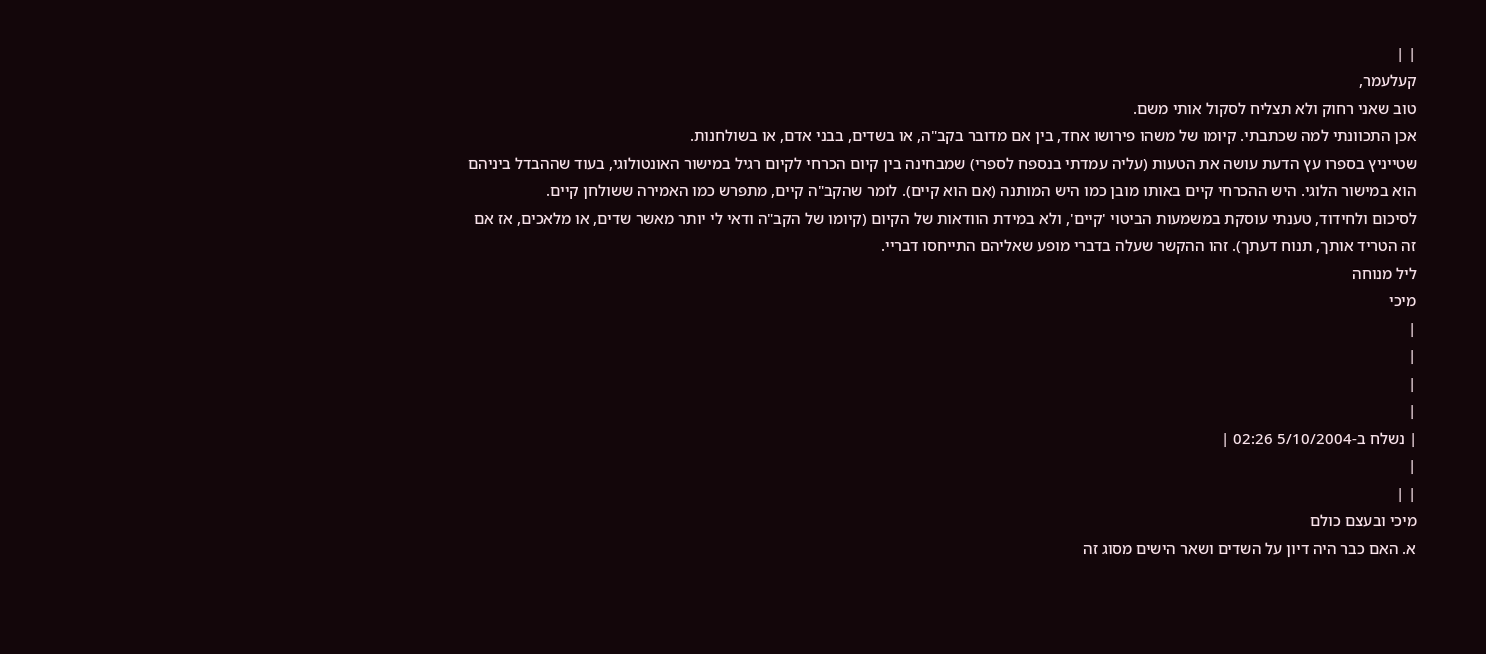| |
קעלעמר,
טוב שאני רחוק ולא תצליח לסקול אותי משם.
אכן התכוונתי למה שכתבתי. קיומו של משהו פירושו אחד, בין אם מדובר בקב"ה, או בשדים, בבני אדם, או בשולחנות.
שטייניץ בספרו עץ הדעת עושה את הטעות (עליה עמדתי בנספח לספרי) שמבחינה בין קיום הכרחי לקיום רגיל במישור האונטולוגי, בעוד שההבדל ביניהם הוא במישור הלוגי. היש ההכרחי קיים באותו מובן כמו היש המותנה (אם הוא קיים). לומר שהקב"ה קיים, מתפרש כמו האמירה ששולחן קיים.
לסיכום ולחידוד, טענתי עוסקת במשמעות הביטוי 'קיים', ולא במידת הוודאות של הקיום (קיומו של הקב"ה ודאי לי יותר מאשר שדים, או מלאכים, אז אם זה הטריד אותך, תנוח דעתך). זהו ההקשר שעלה בדברי מופע שאליהם התייחסו דבריי.
ליל מנוחה
מיכי
|
|
|
|
| נשלח ב-5/10/2004 02:26 |
|
| |
מיכי ובעצם כולם
א. האם כבר היה דיון על השדים ושאר הישים מסוג זה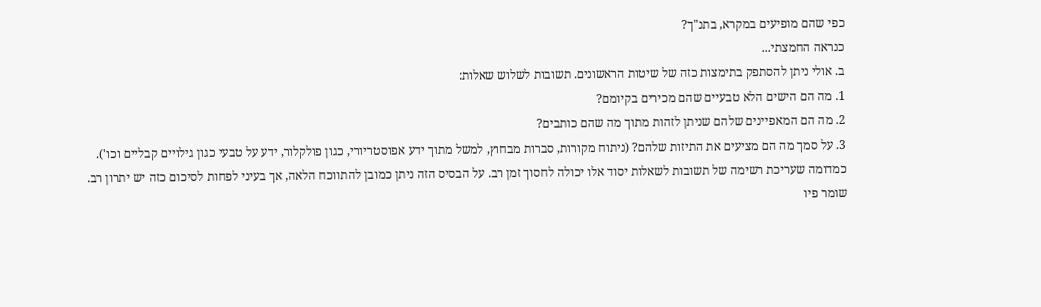כפי שהם מופיעים במקרא, בתנ"ך?
כנראה החמצתי...
ב. אולי ניתן להסתפק בתימצות כזה של שיטות הראשונים. תשובות לשלוש שאלות:
1. מה הם הישים הלא טבעיים שהם מכירים בקיומם?
2. מה הם המאפיינים שלהם שניתן לזהות מתוך מה שהם כותבים?
3. על סמך מה הם מציעים את התיזות שלהם? (ניתוח מקורות, סברות מבחוץ, למשל מתוך ידע אפוסטריורי, כגון פולקלור, ידע על טבעי כגון גילויים קבליים וכו').
כמדומה שעריכת רשימה של תשובות לשאלות יסוד אלו יכולה לחסוך זמן רב. על הבסיס הזה ניתן כמובן להתווכח הלאה, אך בעיני לפחות לסיכום כזה יש יתרון רב.
שומר פיו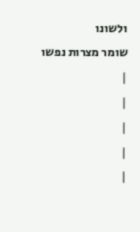ולשונו
שומר מצרות נפשו
|
|
|
|
|